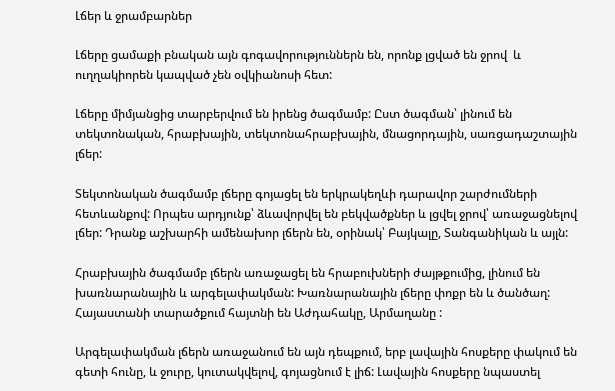Լճեր և ջրամբարներ

Լճերը ցամաքի բնական այն գոգավորություններն են, որոնք լցված են ջրով  և ուղղակիորեն կապված չեն օվկիանոսի հետ:

Լճերը միմյանցից տարբերվում են իրենց ծագմամբ: Ըստ ծագման՝ լինում են տեկտոնական, հրաբխային, տեկտոնահրաբխային, մնացորդային, սառցադաշտային լճեր:

Տեկտոնական ծագմամբ լճերը գոյացել են երկրակեղևի դարավոր շարժումների հետևանքով: Որպես արդյունք՝ ձևավորվել են բեկվածքներ և լցվել ջրով՝ առաջացնելով լճեր: Դրանք աշխարհի ամենախոր լճերն են, օրինակ՝ Բայկալը, Տանգանիկան և այլն:

Հրաբխային ծագմամբ լճերն առաջացել են հրաբուխների ժայթքումից, լինում են խառնարանային և արգելափակման: Խառնարանային լճերը փոքր են և ծանծաղ: Հայաստանի տարածքում հայտնի են Աժդահակը, Արմաղանը :

Արգելափակման լճերն առաջանում են այն դեպքում, երբ լավային հոսքերը փակում են գետի հունը, և ջուրը, կուտակվելով, գոյացնում է լիճ: Լավային հոսքերը նպաստել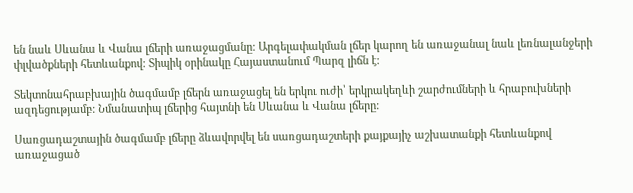են նաև Սևանա և Վանա լճերի առաջացմանը: Արգելափակման լճեր կարող են առաջանալ նաև լեռնալանջերի փլվածքների հետևանքով: Տիպիկ օրինակը Հայաստանում Պարզ լիճն է:

Տեկտոնահրաբխային ծագմամբ լճերն առաջացել են երկու ուժի՝ երկրակեղևի շարժումների և հրաբուխների ազդեցությամբ: Նմանատիպ լճերից հայտնի են Սևանա և Վանա լճերը:

Սառցադաշտային ծագմամբ լճերը ձևավորվել են սառցադաշտերի քայքայիչ աշխատանքի հետևանքով առաջացած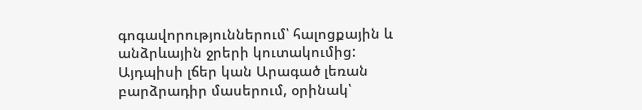գոգավորություններում՝ հալոցքային և անձրևային ջրերի կուտակումից: Այդպիսի լճեր կան Արագած լեռան բարձրադիր մասերում, օրինակ՝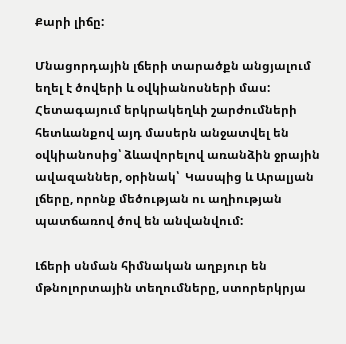Քարի լիճը:

Մնացորդային լճերի տարածքն անցյալում եղել է ծովերի և օվկիանոսների մաս: Հետագայում երկրակեղևի շարժումների հետևանքով այդ մասերն անջատվել են օվկիանոսից՝ ձևավորելով առանձին ջրային ավազաններ, օրինակ՝  Կասպից և Արալյան լճերը, որոնք մեծության ու աղիության պատճառով ծով են անվանվում:

Լճերի սնման հիմնական աղբյուր են մթնոլորտային տեղումները, ստորերկրյա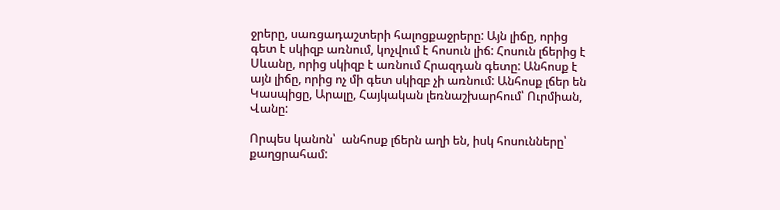ջրերը, սառցադաշտերի հալոցքաջրերը: Այն լիճը, որից գետ է սկիզբ առնում, կոչվում է հոսուն լիճ: Հոսուն լճերից է Սևանը, որից սկիզբ է առնում Հրազդան գետը: Անհոսք է այն լիճը, որից ոչ մի գետ սկիզբ չի առնում: Անհոսք լճեր են Կասպիցը, Արալը, Հայկական լեռնաշխարհում՝ Ուրմիան, Վանը:

Որպես կանոն՝  անհոսք լճերն աղի են, իսկ հոսունները՝ քաղցրահամ: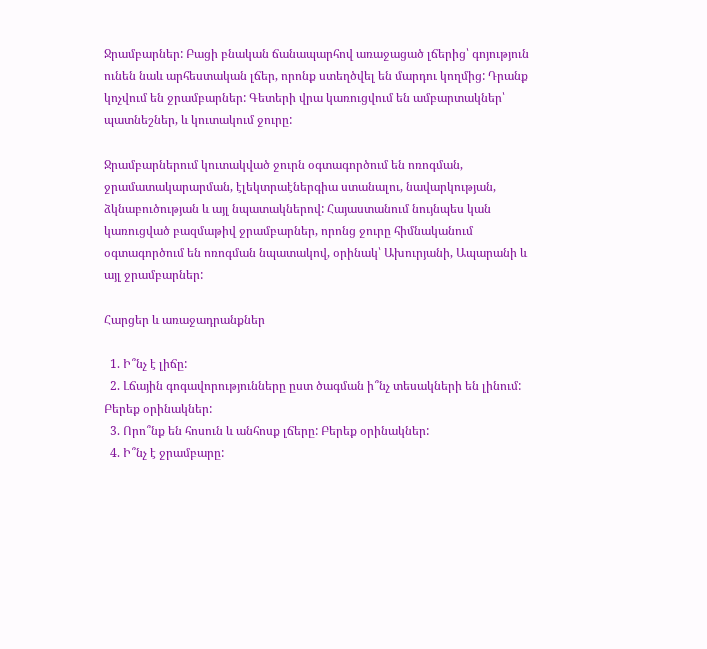Ջրամբարներ: Բացի բնական ճանապարհով առաջացած լճերից՝ գոյություն ունեն նաև արհեստական լճեր, որոնք ստեղծվել են մարդու կողմից: Դրանք կոչվում են ջրամբարներ: Գետերի վրա կառուցվում են ամբարտակներ՝ պատնեշներ, և կուտակում ջուրը:

Ջրամբարներում կուտակված ջուրն օգտագործում են ոռոգման, ջրամատակարարման, էլեկտրաէներգիա ստանալու, նավարկության, ձկնաբուծության և այլ նպատակներով: Հայաստանում նույնպես կան կառուցված բազմաթիվ ջրամբարներ, որոնց ջուրը հիմնականում օգտագործում են ոռոգման նպատակով, օրինակ՝ Ախուրյանի, Ապարանի և այլ ջրամբարներ:

Հարցեր և առաջադրանքներ

  1. Ի՞նչ է լիճը:
  2. Լճային գոգավորությունները ըստ ծագման ի՞նչ տեսակների են լինում: Բերեք օրինակներ:
  3. Որո՞նք են հոսուն և անհոսք լճերը: Բերեք օրինակներ:
  4. Ի՞նչ է ջրամբարը: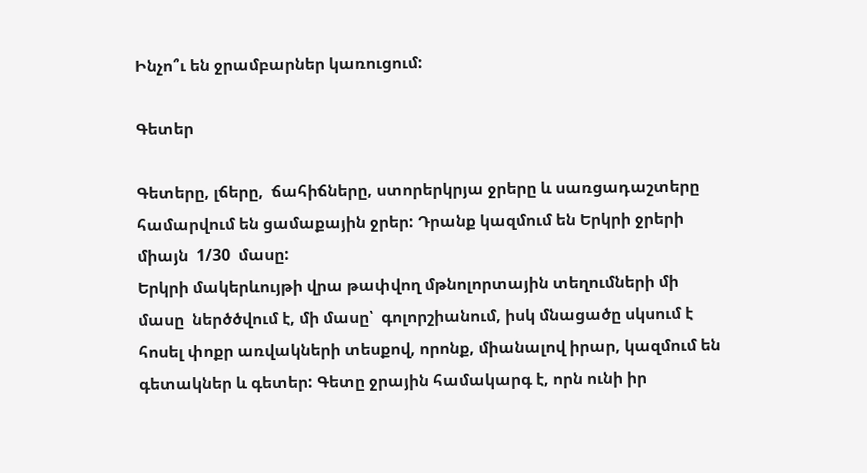Ինչո՞ւ են ջրամբարներ կառուցում:

Գետեր

Գետերը, լճերը,  ճահիճները, ստորերկրյա ջրերը և սառցադաշտերը համարվում են ցամաքային ջրեր: Դրանք կազմում են Երկրի ջրերի միայն  1/30  մասը:
Երկրի մակերևույթի վրա թափվող մթնոլորտային տեղումների մի մասը  ներծծվում է, մի մասը՝  գոլորշիանում, իսկ մնացածը սկսում է հոսել փոքր առվակների տեսքով, որոնք, միանալով իրար, կազմում են գետակներ և գետեր: Գետը ջրային համակարգ է, որն ունի իր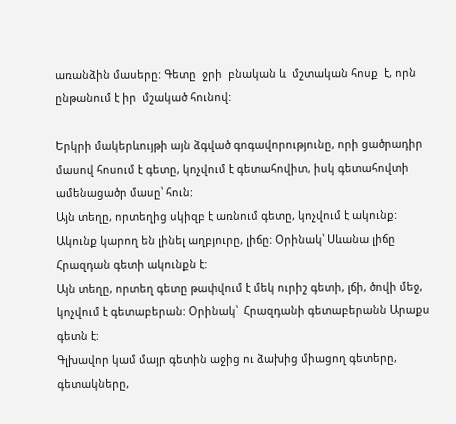առանձին մասերը: Գետը  ջրի  բնական և  մշտական հոսք  է, որն ընթանում է իր  մշակած հունով:

Երկրի մակերևույթի այն ձգված գոգավորությունը, որի ցածրադիր մասով հոսում է գետը, կոչվում է գետահովիտ, իսկ գետահովտի ամենացածր մասը՝ հուն:
Այն տեղը, որտեղից սկիզբ է առնում գետը, կոչվում է ակունք: Ակունք կարող են լինել աղբյուրը, լիճը: Օրինակ՝ Սևանա լիճը Հրազդան գետի ակունքն է:
Այն տեղը, որտեղ գետը թափվում է մեկ ուրիշ գետի, լճի, ծովի մեջ, կոչվում է գետաբերան: Օրինակ՝  Հրազդանի գետաբերանն Արաքս գետն է:
Գլխավոր կամ մայր գետին աջից ու ձախից միացող գետերը, գետակները,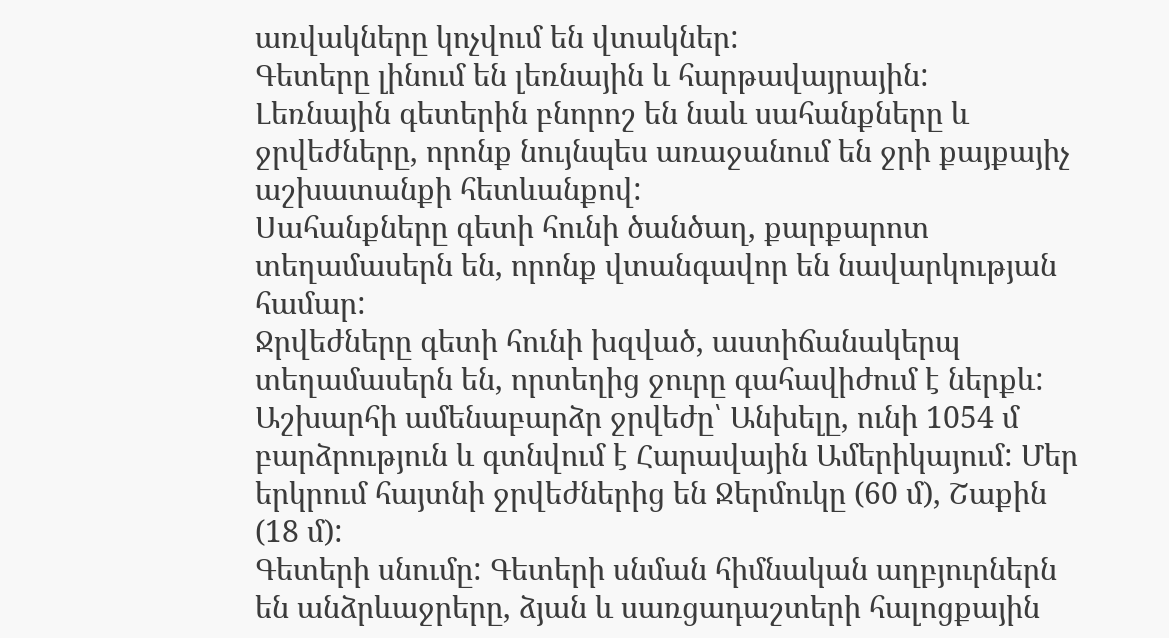առվակները կոչվում են վտակներ:
Գետերը լինում են լեռնային և հարթավայրային:
Լեռնային գետերին բնորոշ են նաև սահանքները և ջրվեժները, որոնք նույնպես առաջանում են ջրի քայքայիչ աշխատանքի հետևանքով:
Սահանքները գետի հունի ծանծաղ, քարքարոտ տեղամասերն են, որոնք վտանգավոր են նավարկության համար:
Ջրվեժները գետի հունի խզված, աստիճանակերպ տեղամասերն են, որտեղից ջուրը գահավիժում է ներքև: Աշխարհի ամենաբարձր ջրվեժը՝ Անխելը, ունի 1054 մ բարձրություն և գտնվում է Հարավային Ամերիկայում: Մեր երկրում հայտնի ջրվեժներից են Ջերմուկը (60 մ), Շաքին (18 մ):
Գետերի սնումը: Գետերի սնման հիմնական աղբյուրներն են անձրևաջրերը, ձյան և սառցադաշտերի հալոցքային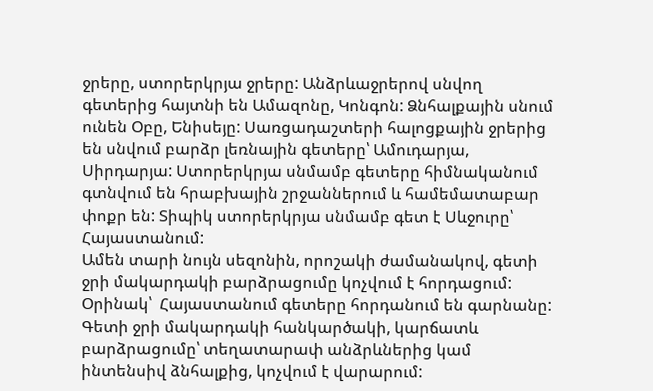ջրերը, ստորերկրյա ջրերը: Անձրևաջրերով սնվող գետերից հայտնի են Ամազոնը, Կոնգոն: Ձնհալքային սնում ունեն Օբը, Ենիսեյը: Սառցադաշտերի հալոցքային ջրերից են սնվում բարձր լեռնային գետերը՝ Ամուդարյա, Սիրդարյա: Ստորերկրյա սնմամբ գետերը հիմնականում գտնվում են հրաբխային շրջաններում և համեմատաբար փոքր են: Տիպիկ ստորերկրյա սնմամբ գետ է Սևջուրը՝ Հայաստանում:
Ամեն տարի նույն սեզոնին, որոշակի ժամանակով, գետի ջրի մակարդակի բարձրացումը կոչվում է հորդացում: Օրինակ՝  Հայաստանում գետերը հորդանում են գարնանը:
Գետի ջրի մակարդակի հանկարծակի, կարճատև բարձրացումը՝ տեղատարափ անձրևներից կամ ինտենսիվ ձնհալքից, կոչվում է վարարում: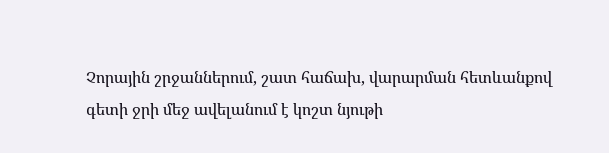Չորային շրջաններում, շատ հաճախ, վարարման հետևանքով գետի ջրի մեջ ավելանում է կոշտ նյութի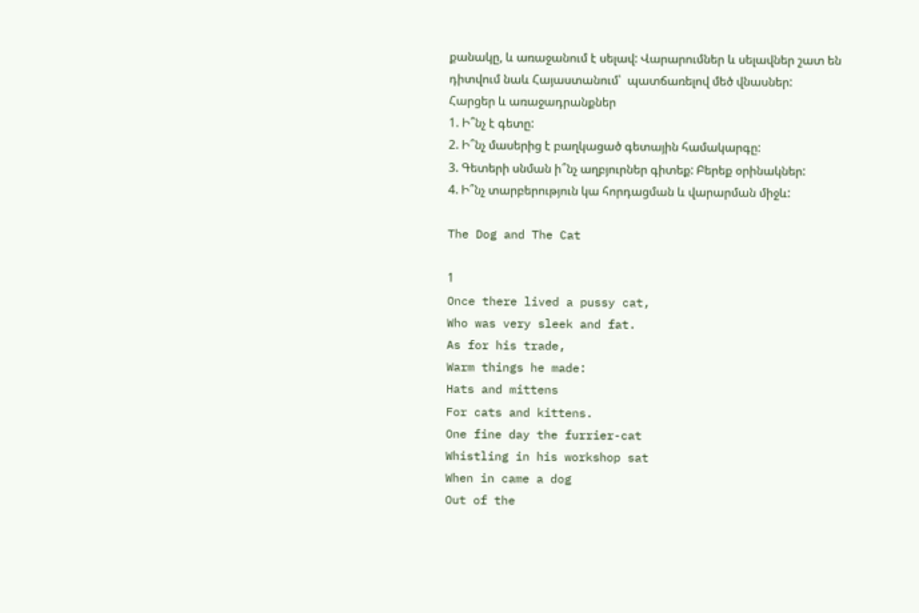քանակը, և առաջանում է սելավ: Վարարումներ և սելավներ շատ են դիտվում նաև Հայաստանում՝  պատճառելով մեծ վնասներ:
Հարցեր և առաջադրանքներ
1. Ի՞նչ է գետը:
2. Ի՞նչ մասերից է բաղկացած գետային համակարգը:
3. Գետերի սնման ի՞նչ աղբյուրներ գիտեք: Բերեք օրինակներ:
4. Ի՞նչ տարբերություն կա հորդացման և վարարման միջև:

The Dog and The Cat

1
Once there lived a pussy cat,
Who was very sleek and fat.
As for his trade,
Warm things he made:
Hats and mittens
For cats and kittens.
One fine day the furrier-cat
Whistling in his workshop sat
When in came a dog
Out of the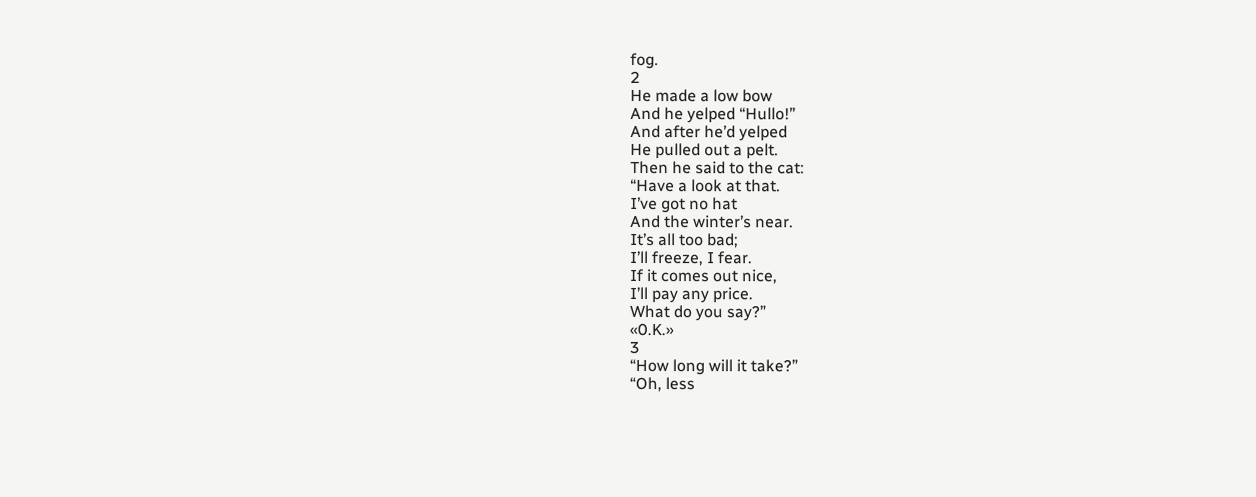fog.
2
He made a low bow
And he yelped “Hullo!”
And after he’d yelped
He pulled out a pelt.
Then he said to the cat:
“Have a look at that.
I’ve got no hat
And the winter’s near.
It’s all too bad;
I’ll freeze, I fear.
If it comes out nice,
I’ll pay any price.
What do you say?”
«0.K.»
3
“How long will it take?”
“Oh, less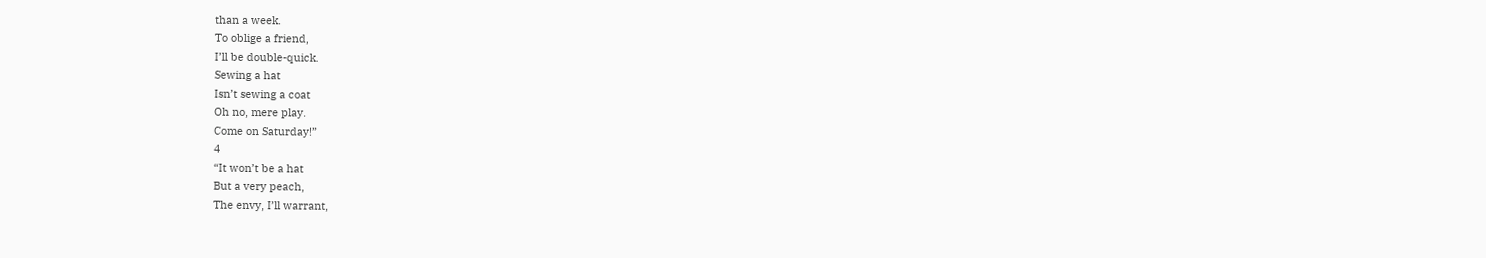than a week.
To oblige a friend,
I’ll be double-quick.
Sewing a hat
Isn’t sewing a coat
Oh no, mere play.
Come on Saturday!”
4
“It won’t be a hat
But a very peach,
The envy, I’ll warrant,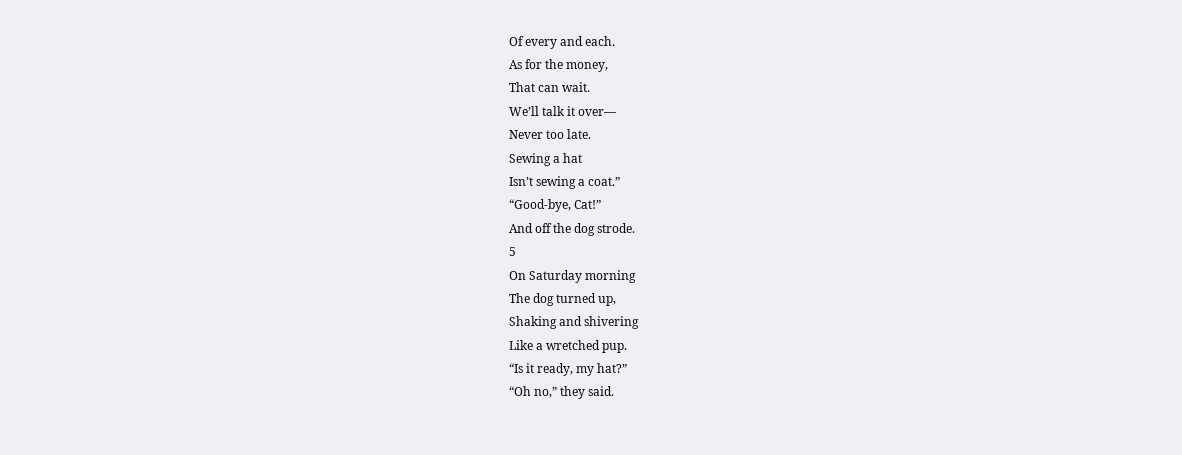Of every and each.
As for the money,
That can wait.
We’ll talk it over—
Never too late.
Sewing a hat
Isn’t sewing a coat.”
“Good-bye, Cat!”
And off the dog strode.
5
On Saturday morning
The dog turned up,
Shaking and shivering
Like a wretched pup.
“Is it ready, my hat?”
“Oh no,” they said.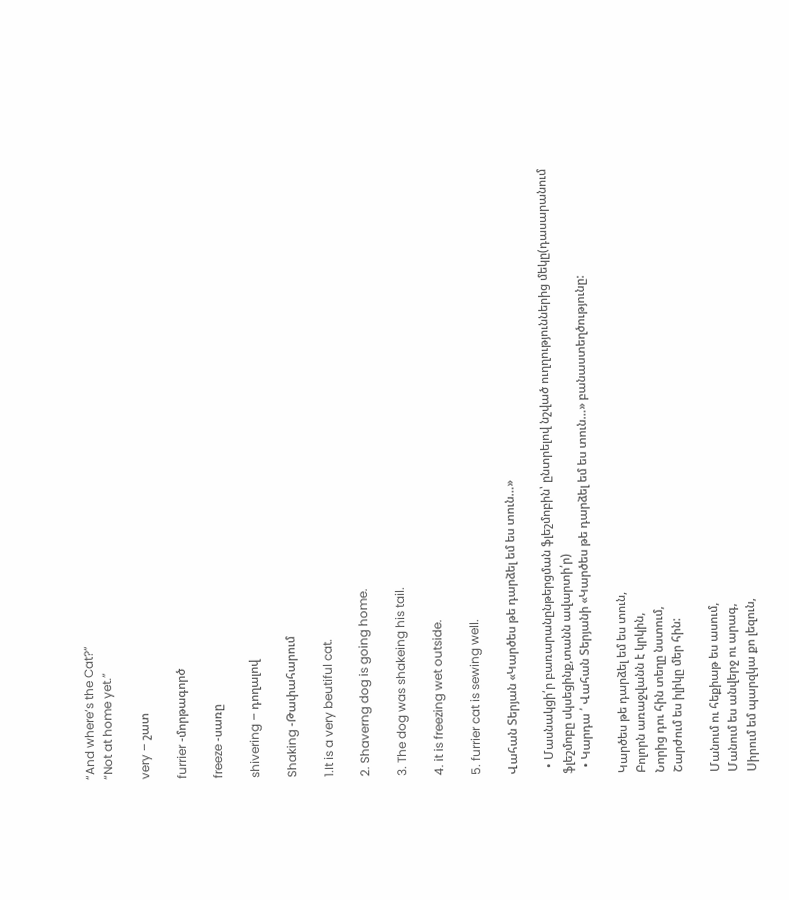“And where’s the Cat?”
“Not at home yet.”

very – շատ

furrier -մորթագործ

freeze -սառը

shivering – դողալով

Shaking -Թափահարում

1.It is a very beutiful cat.

2. Shaverng dog is going home.

3. The dog was shakeing his tail.

4. it is freezing wet outside.

5. furrier cat is sewing well.

Վահան Տերյան «Կարծես թե դարձել եմ ես տուն…»

  • Մասնակցի՛ր բառարանընթերցման ֆլեշմոբին՝ ընտրելով նշված ուղղություններից մեկը(դասարանում ֆլեշմոբը սկսեցինք,տանն ավարտի՛ր)
  • Կարդա ՛ Վահան Տերյանի «Կարծես թե դարձել եմ ես տուն…» բանաստեղծությունը:

Կարծես թե դարձել եմ ես տուն,
Բոլորն առաջվանն է կրկին,
Նորից դու հին տեղը նստում,
Շարժում ես իլիկը մեր հին:

Մանում ու հեքիաթ ես ասում,
Մանում ես անվերջ ու արագ,
Սիրում եմ պարզկա քո լեզուն,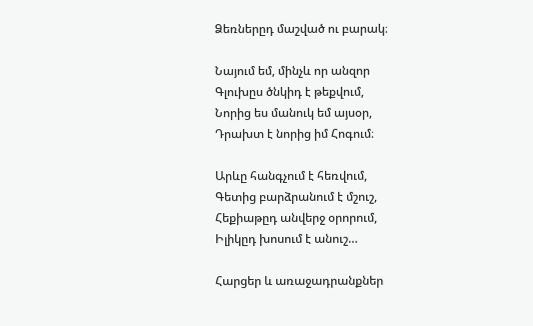Ձեռներըդ մաշված ու բարակ։

Նայում եմ, մինչև որ անզոր
Գլուխըս ծնկիդ է թեքվում,
Նորից ես մանուկ եմ այսօր,
Դրախտ է նորից իմ Հոգում։

Արևը հանգչում է հեռվում,
Գետից բարձրանում է մշուշ,
Հեքիաթըդ անվերջ օրորում,
Իլիկըդ խոսում է անուշ…

Հարցեր և առաջադրանքներ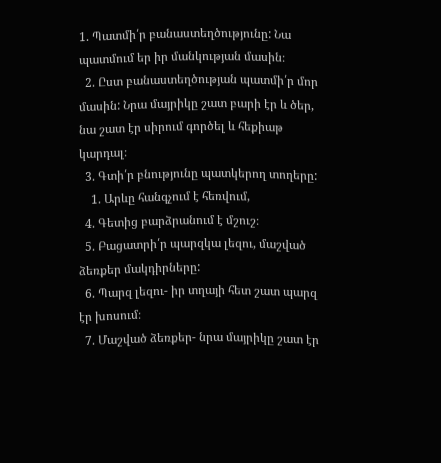1. Պատմի՛ր բանաստեղծությունը: Նա պատմում եր իր մանկության մասին։
  2. Ըստ բանաստեղծության պատմի՛ր մոր մասին: Նրա մայրիկը շատ բարի էր և ծեր, նա շատ էր սիրում գործել և հեքիաթ կարդալ։
  3. Գտի՛ր բնությունը պատկերող տողերը:
    1. Արևը հանգչում է հեռվում,
  4. Գետից բարձրանում է մշուշ։
  5. Բացատրի՛ր պարզկա լեզու, մաշված ձեռքեր մակդիրները:
  6. Պարզ լեզու- իր տղայի հետ շատ պարզ էր խոսում։
  7. Մաշված ձեռքեր- նրա մայրիկը շատ էր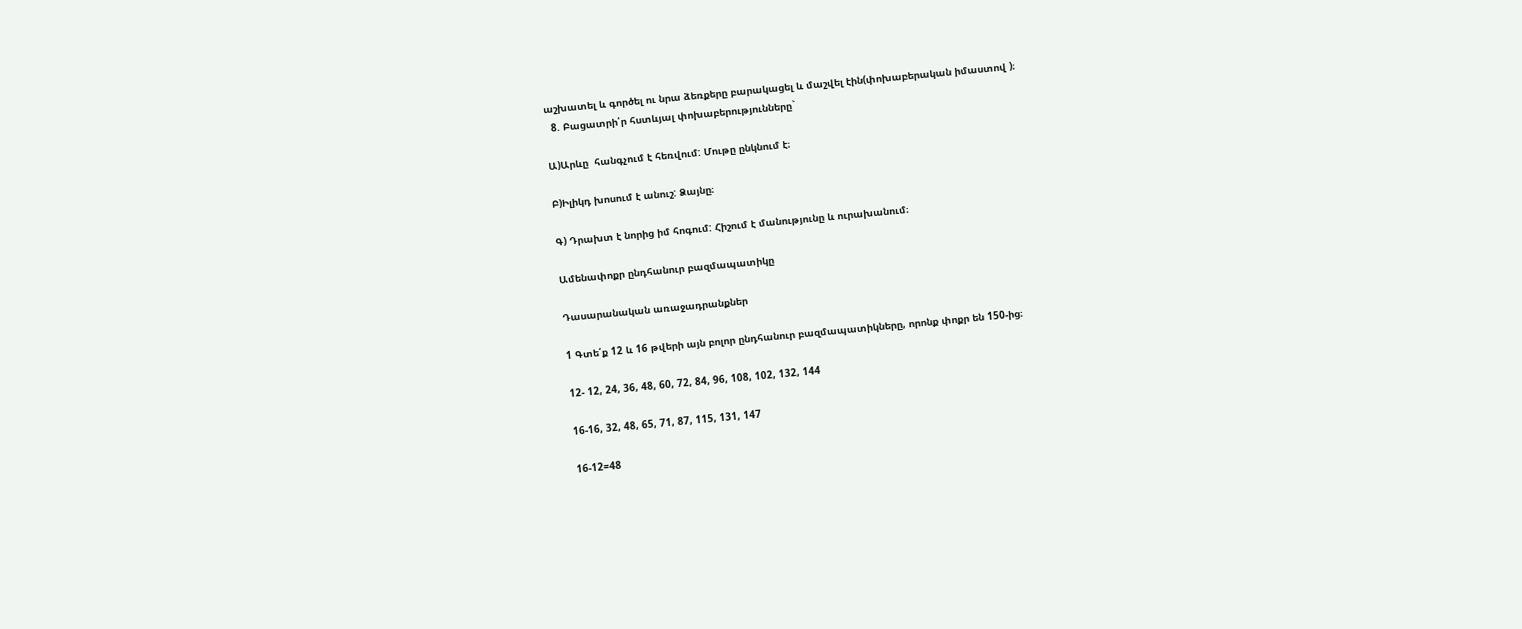աշխատել և գործել ու նրա ձեռքերը բարակացել և մաշվել էին(փոխաբերական իմաստով )։
  8. Բացատրի՛ր հստևյալ փոխաբերությունները`

Ա)Արևը  հանգչում է հեռվում: Մութը ընկնում է։

Բ)Իլիկդ խոսում է անուշ: Ձայնը։

Գ) Դրախտ է նորից իմ հոգում: Հիշում է մանությունը և ուրախանում։

Ամենափոքր ընդհանուր բազմապատիկը

Դասարանական առաջադրանքներ

1 Գտե՛ք 12 և 16 թվերի այն բոլոր ընդհանուր բազմապատիկները, որոնք փոքր են 150-ից։

12- 12, 24, 36, 48, 60, 72, 84, 96, 108, 102, 132, 144

16-16, 32, 48, 65, 71, 87, 115, 131, 147

16-12=48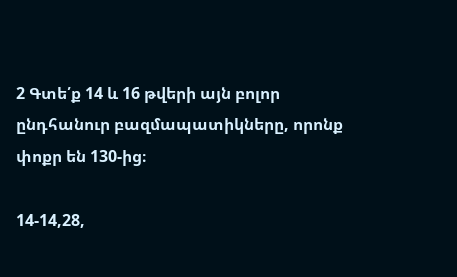2 Գտե՛ք 14 և 16 թվերի այն բոլոր ընդհանուր բազմապատիկները, որոնք փոքր են 130-ից։

14-14,28,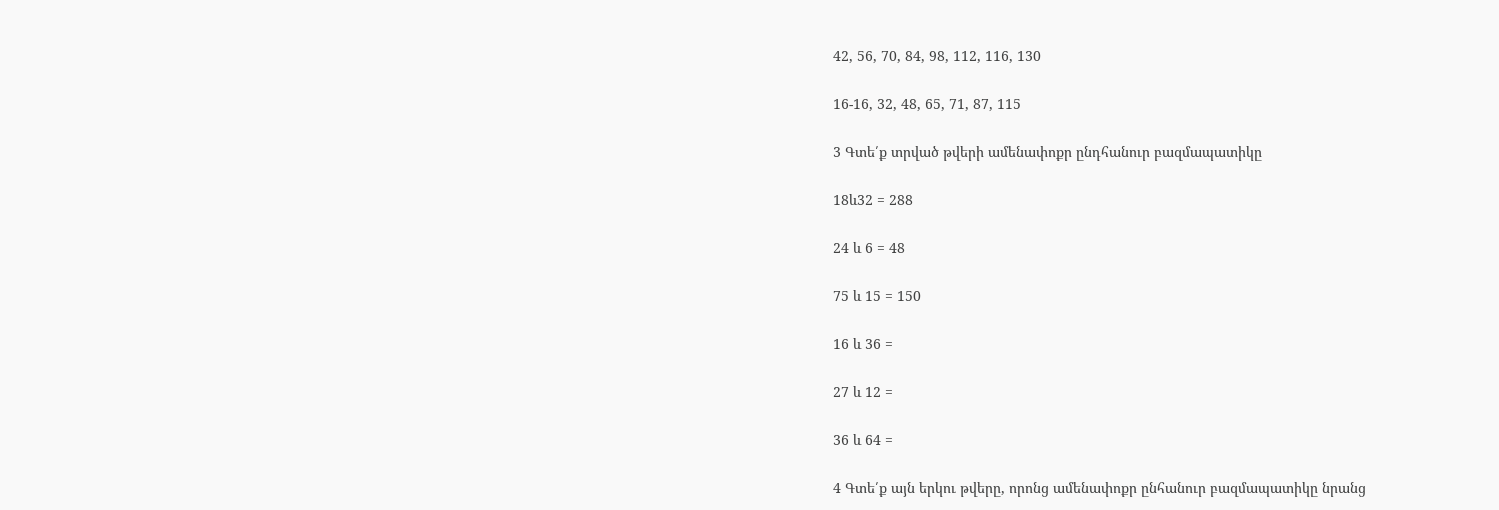42, 56, 70, 84, 98, 112, 116, 130

16-16, 32, 48, 65, 71, 87, 115

3 Գտե՛ք տրված թվերի ամենափոքր ընդհանուր բազմապատիկը

18և32 = 288

24 և 6 = 48

75 և 15 = 150

16 և 36 =

27 և 12 =

36 և 64 =

4 Գտե՛ք այն երկու թվերը, որոնց ամենափոքր ընհանուր բազմապատիկը նրանց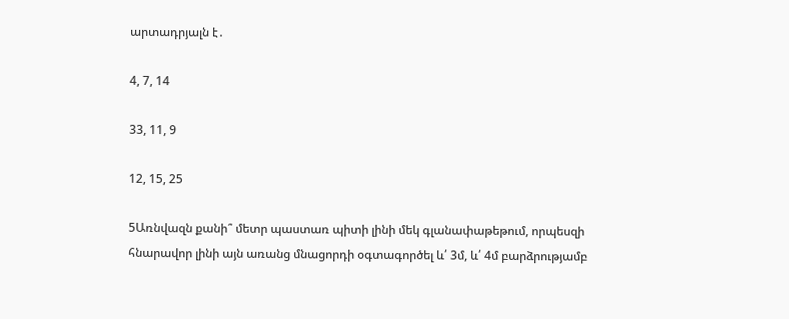արտադրյալն է․

4, 7, 14

33, 11, 9

12, 15, 25

5Առնվազն քանի՞ մետր պաստառ պիտի լինի մեկ գլանափաթեթում, որպեսզի հնարավոր լինի այն առանց մնացորդի օգտագործել և՛ 3մ, և՛ 4մ բարձրությամբ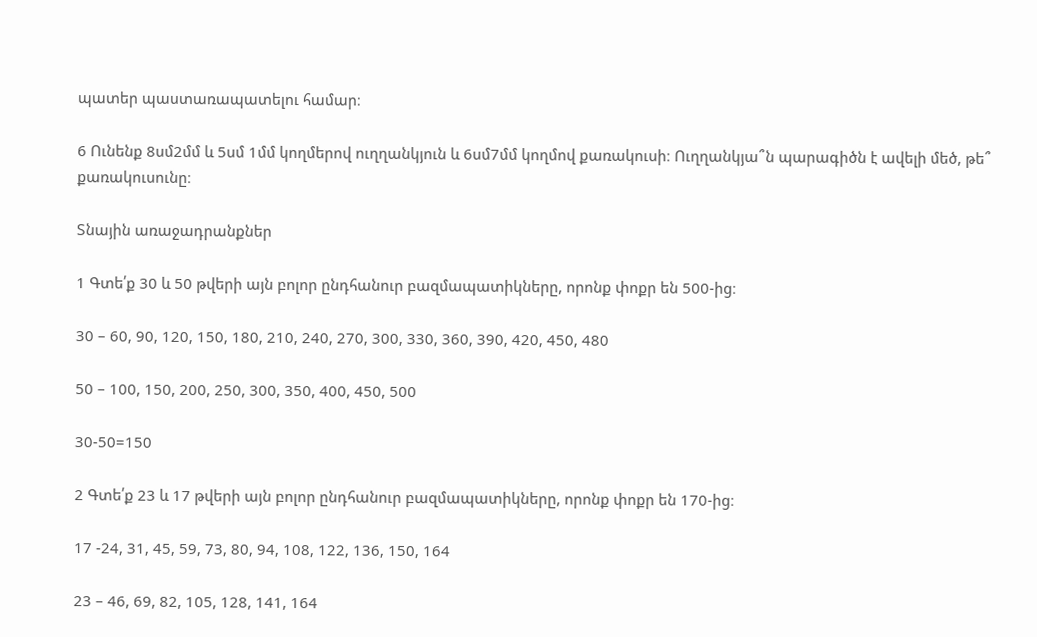պատեր պաստառապատելու համար։

6 Ունենք 8սմ2մմ և 5սմ 1մմ կողմերով ուղղանկյուն և 6սմ7մմ կողմով քառակուսի։ Ուղղանկյա՞ն պարագիծն է ավելի մեծ, թե՞ քառակուսունը։

Տնային առաջադրանքներ

1 Գտե՛ք 30 և 50 թվերի այն բոլոր ընդհանուր բազմապատիկները, որոնք փոքր են 500-ից։

30 – 60, 90, 120, 150, 180, 210, 240, 270, 300, 330, 360, 390, 420, 450, 480

50 – 100, 150, 200, 250, 300, 350, 400, 450, 500

30-50=150

2 Գտե՛ք 23 և 17 թվերի այն բոլոր ընդհանուր բազմապատիկները, որոնք փոքր են 170-ից։

17 -24, 31, 45, 59, 73, 80, 94, 108, 122, 136, 150, 164

23 – 46, 69, 82, 105, 128, 141, 164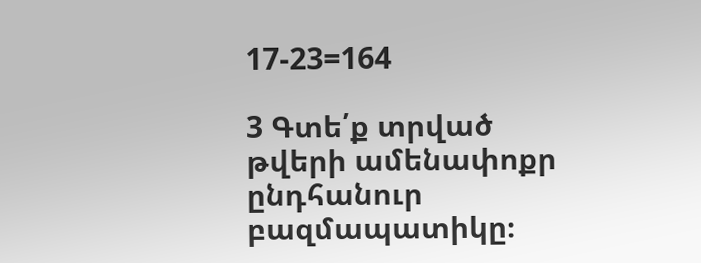17-23=164

3 Գտե՛ք տրված թվերի ամենափոքր ընդհանուր բազմապատիկը։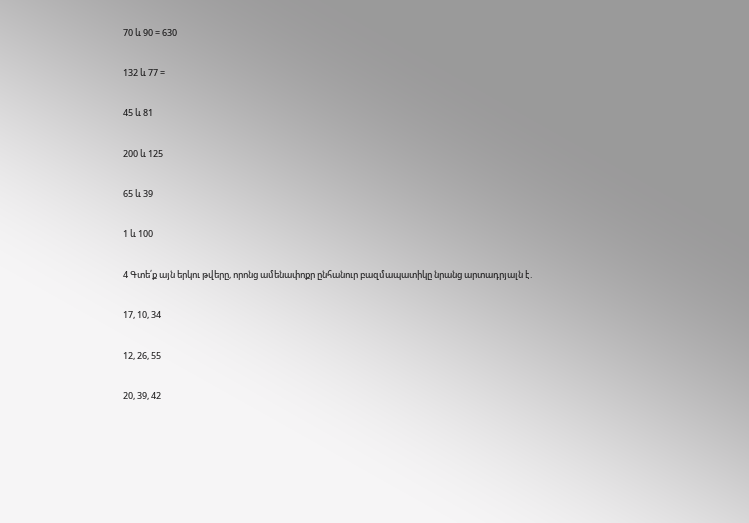70 և 90 = 630

132 և 77 =

45 և 81

200 և 125

65 և 39

1 և 100

4 Գտե՛ք այն երկու թվերը, որոնց ամենափոքր ընհանուր բազմապատիկը նրանց արտադրյալն է․

17, 10, 34

12, 26, 55

20, 39, 42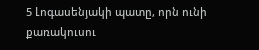5 Լոգասենյակի պատը, որն ունի քառակուսու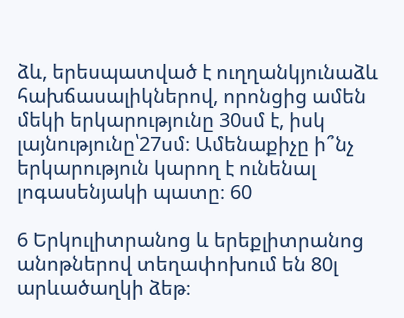ձև, երեսպատված է ուղղանկյունաձև հախճասալիկներով, որոնցից ամեն մեկի երկարությունը 30սմ է, իսկ լայնությունը՝27սմ։ Ամենաքիչը ի՞նչ երկարություն կարող է ունենալ լոգասենյակի պատը։ 60

6 Երկուլիտրանոց և երեքլիտրանոց անոթներով տեղափոխում են 80լ արևածաղկի ձեթ։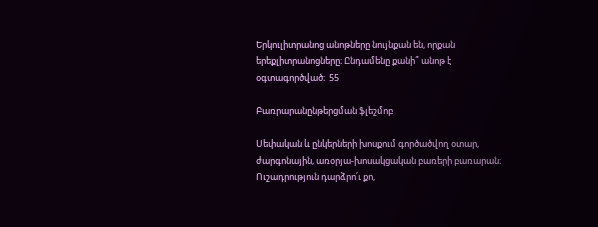Երկուլիտրանոց անոթները նույնքան են, որքան երեքլիտրանոցները։ Ընդամենը քանի՞ անոթ է օգտագործված։  55

Բառրարանընթերցման ֆլեշմոբ

Սեփական և ընկերների խոսքում գործածվող օտար, ժարգոնային, առօրյա-խոսակցական բառերի բառարան։ Ուշադրություն դարձրո՛ւ քո,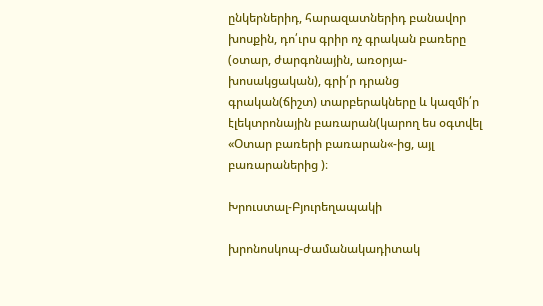ընկերներիդ, հարազատներիդ բանավոր խոսքին, դո՛ւրս գրիր ոչ գրական բառերը (օտար, ժարգոնային, առօրյա-խոսակցական), գրի՛ր դրանց գրական(ճիշտ) տարբերակները և կազմի՛ր էլեկտրոնային բառարան(կարող ես օգտվել «Օտար բառերի բառարան«-ից, այլ բառարաներից )։

Խրուստալ-Բյուրեղապակի

խրոնոսկոպ-ժամանակադիտակ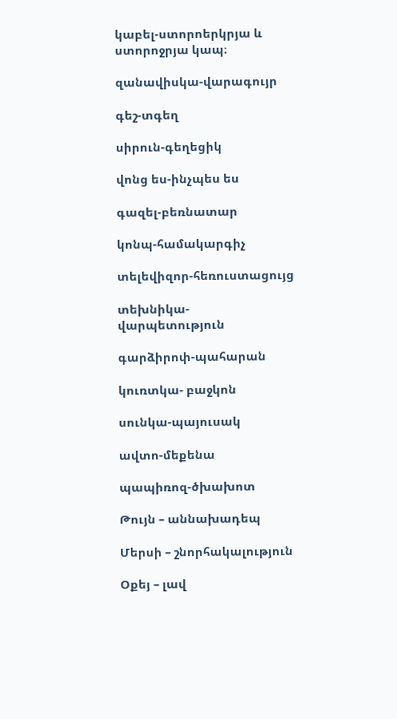կաբել-ստորոերկրյա և ստորոջրյա կապ։

զանավիսկա-վարագույր

գեշ-տգեղ

սիրուն-գեղեցիկ

վոնց ես-ինչպես ես

գազել-բեռնատար

կոնպ-համակարգիչ

տելեվիզոր-հեռուստացույց

տեխնիկա-վարպետություն

գարձիրոփ-պահարան

կուռտկա- բաջկոն

սունկա-պայուսակ

ավտո-մեքենա

պապիռոզ-ծխախոտ

Թույն – աննախադեպ

Մերսի – շնորհակալություն

Օքեյ – լավ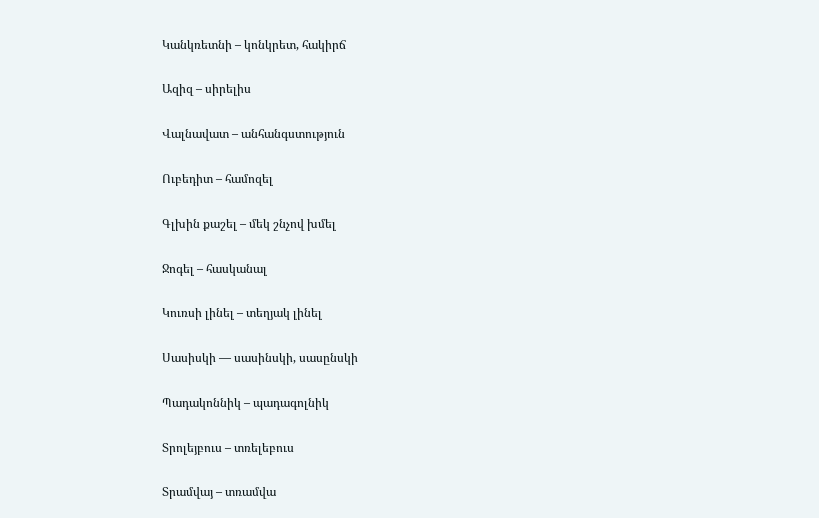Կանկռետնի – կոնկրետ, հակիրճ

Ազիզ – սիրելիս

Վալնավատ – անհանգստություն

Ուբեդիտ – համոզել

Գլխին քաշել – մեկ շնչով խմել

Ջոգել – հասկանալ

Կուռսի լինել – տեղյակ լինել

Սասիսկի — սասինսկի, սասընսկի

Պադակոննիկ – պադագոլնիկ

Տրոլեյբուս – տռելեբուս

Տրամվայ – տռամվա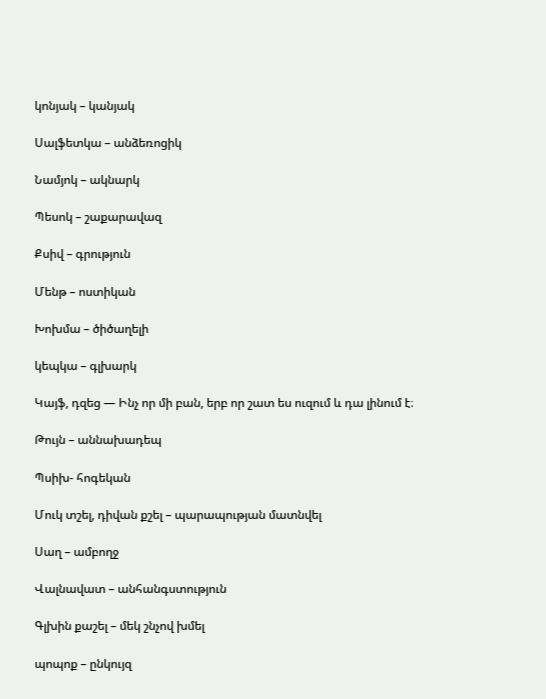կոնյակ – կանյակ

Սալֆետկա – անձեռոցիկ

Նամյոկ – ակնարկ

Պեսոկ – շաքարավազ

Քսիվ – գրություն

Մենթ – ոստիկան

Խոխմա – ծիծաղելի

կեպկա – գլխարկ

Կայֆ, դզեց — Ինչ որ մի բան, երբ որ շատ ես ուզում և դա լինում է։

Թույն – աննախադեպ

Պսիխ- հոգեկան

Մուկ տշել, դիվան քշել – պարապության մատնվել

Սաղ – ամբողջ

Վալնավատ – անհանգստություն

Գլխին քաշել – մեկ շնչով խմել

պոպոք – ընկույզ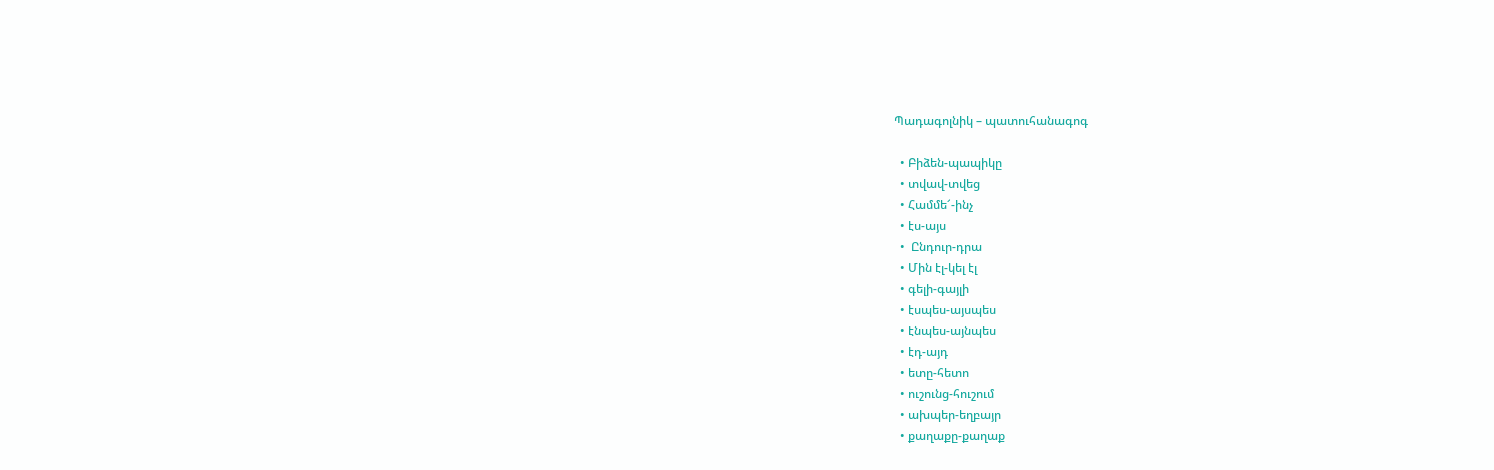Պադագոլնիկ – պատուհանագոգ

  • Բիձեն-պապիկը
  • տվավ-տվեց
  • Համմե՜-ինչ
  • էս-այս
  •  Ընդուր-դրա
  • Մին էլ-կել էլ
  • գելի-գայլի
  • էսպես-այսպես
  • էնպես-այնպես
  • էդ-այդ
  • ետը-հետո
  • ուշունց-հուշում
  • ախպեր-եղբայր
  • քաղաքը-քաղաք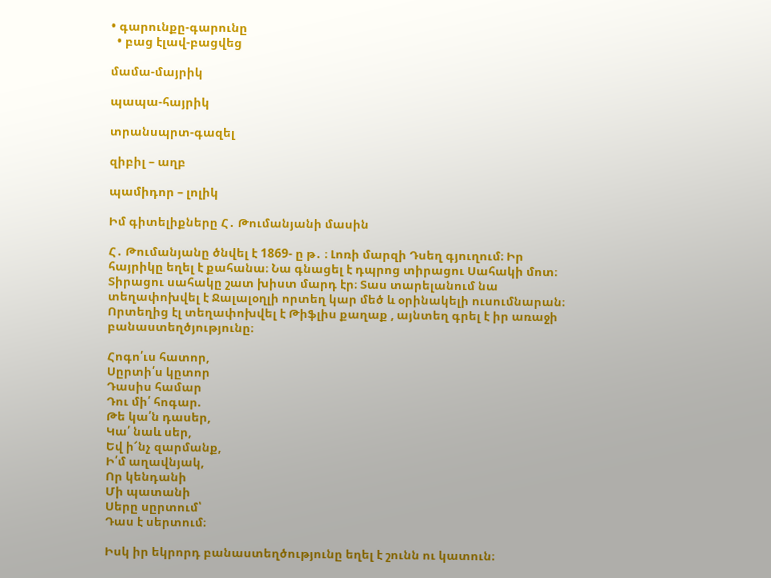• գարունքը-գարունը
  • բաց էլավ-բացվեց

մամա-մայրիկ

պապա-հայրիկ

տրանսպրտ-գազել

զիբիլ – աղբ

պամիդոր – լոլիկ

Իմ գիտելիքները Հ․ Թումանյանի մասին

Հ․ Թումանյանը ծնվել է 1869- ը թ․ ։ Լոռի մարզի Դսեղ գյուղում։ Իր հայրիկը եղել է քահանա։ Նա գնացել է դպրոց տիրացու Սահակի մոտ։ Տիրացու սահակը շատ խիստ մարդ էր։ Տաս տարելանում նա տեղափոխվել է Ջալալօղլի որտեղ կար մեծ և օրինակելի ուսումնարան։ Որտեղից էլ տեղափոխվել է Թիֆլիս քաղաք , այնտեղ գրել է իր առաջի բանաստեղծյությունը։

Հոգո՛ւս հատոր,
Սըրտի՛ս կըտոր
Դասիս համար
Դու մի՛ հոգար.
Թե կա՛ն դասեր,
Կա՛ նաև սեր,
Եվ ի՜նչ զարմանք,
Ի՛մ աղավնյակ,
Որ կենդանի
Մի պատանի
Սերը սըրտում՝
Դաս է սերտում։

Իսկ իր եկրորդ բանաստեղծությունը եղել է շունն ու կատուն։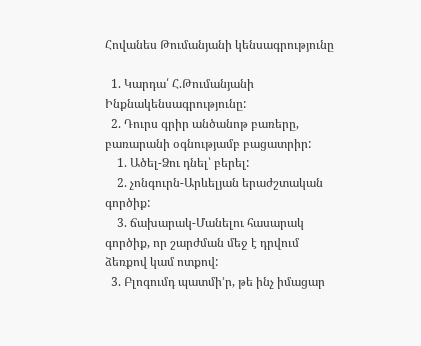Հովանես Թումանյանի կենսագրությունը

  1. Կարդա՛ Հ.Թումանյանի  Ինքնակենսագրությունը:
  2. Դուրս գրիր անծանոթ բառերը, բառարանի օգնությամբ բացատրիր:
    1. Ածել-Ձու դնել՝ բերել:
    2. չոնգուրն-Արևելյան երաժշտական գործիք:
    3. ճախարակ-Մանելու հասարակ գործիք, որ շարժման մեջ է դրվում ձեռքով կամ ոտքով:
  3. Բլոգումդ պատմի’ր, թե ինչ իմացար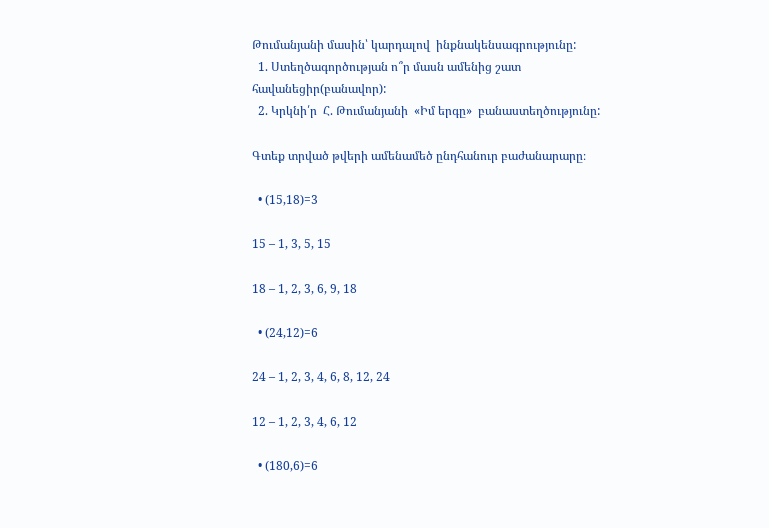Թումանյանի մասին՝ կարդալով  ինքնակենսագրությունը:
  1. Ստեղծագործության ո՞ր մասն ամենից շատ հավանեցիր(բանավոր):
  2. Կրկնի՛ր  Հ. Թումանյանի  «Իմ երգը»  բանաստեղծությունը:

Գտեք տրված թվերի ամենամեծ ընդհանուր բաժանարարը։

  • (15,18)=3

15 – 1, 3, 5, 15

18 – 1, 2, 3, 6, 9, 18

  • (24,12)=6

24 – 1, 2, 3, 4, 6, 8, 12, 24

12 – 1, 2, 3, 4, 6, 12

  • (180,6)=6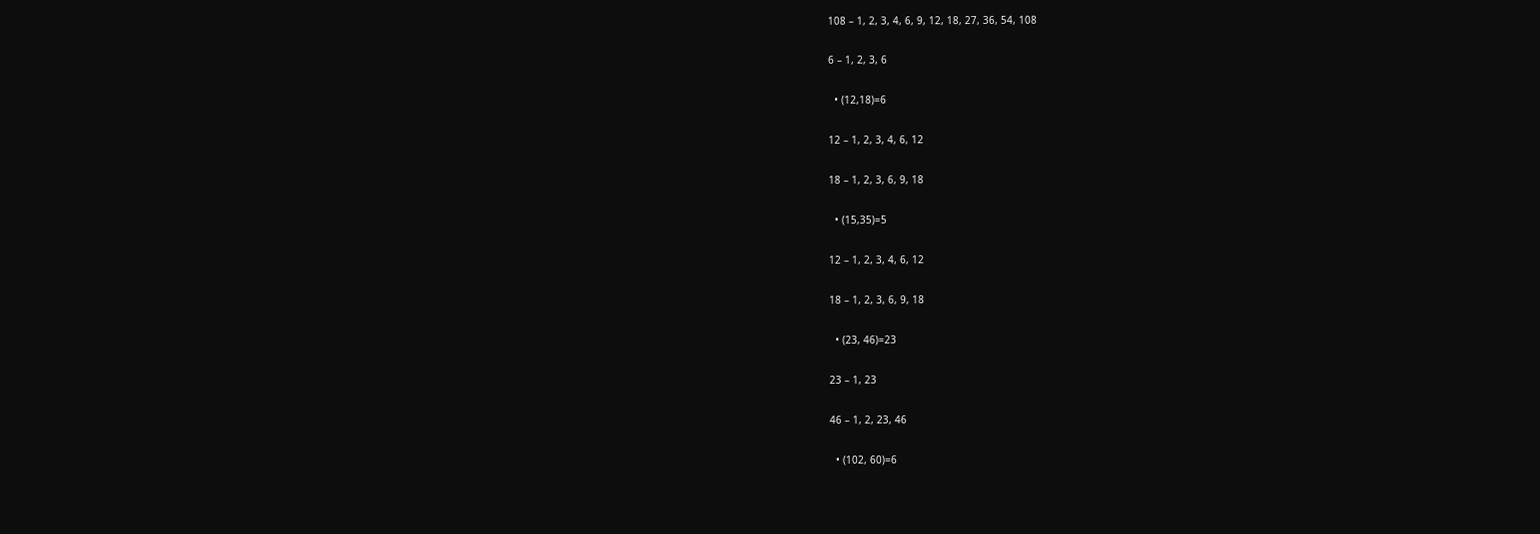108 – 1, 2, 3, 4, 6, 9, 12, 18, 27, 36, 54, 108

6 – 1, 2, 3, 6

  • (12,18)=6

12 – 1, 2, 3, 4, 6, 12

18 – 1, 2, 3, 6, 9, 18

  • (15,35)=5

12 – 1, 2, 3, 4, 6, 12

18 – 1, 2, 3, 6, 9, 18

  • (23, 46)=23

23 – 1, 23

46 – 1, 2, 23, 46

  • (102, 60)=6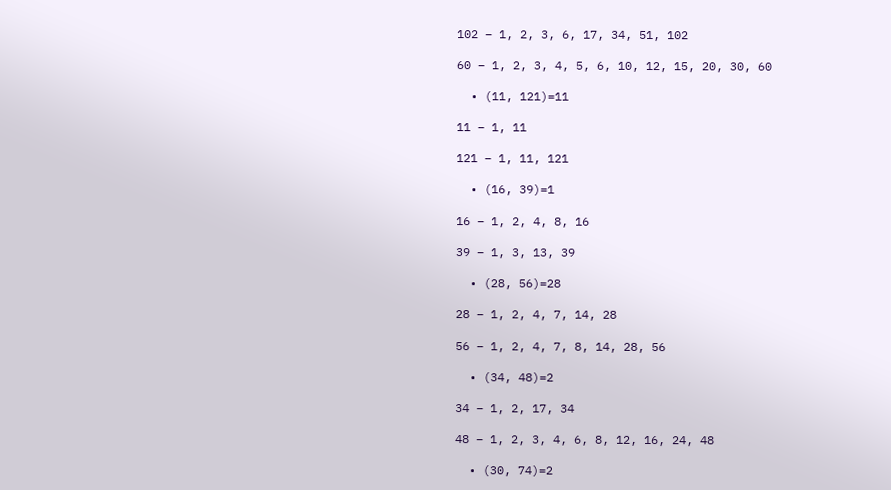102 – 1, 2, 3, 6, 17, 34, 51, 102

60 – 1, 2, 3, 4, 5, 6, 10, 12, 15, 20, 30, 60

  • (11, 121)=11

11 – 1, 11

121 – 1, 11, 121

  • (16, 39)=1

16 – 1, 2, 4, 8, 16

39 – 1, 3, 13, 39

  • (28, 56)=28

28 – 1, 2, 4, 7, 14, 28

56 – 1, 2, 4, 7, 8, 14, 28, 56

  • (34, 48)=2

34 – 1, 2, 17, 34

48 – 1, 2, 3, 4, 6, 8, 12, 16, 24, 48

  • (30, 74)=2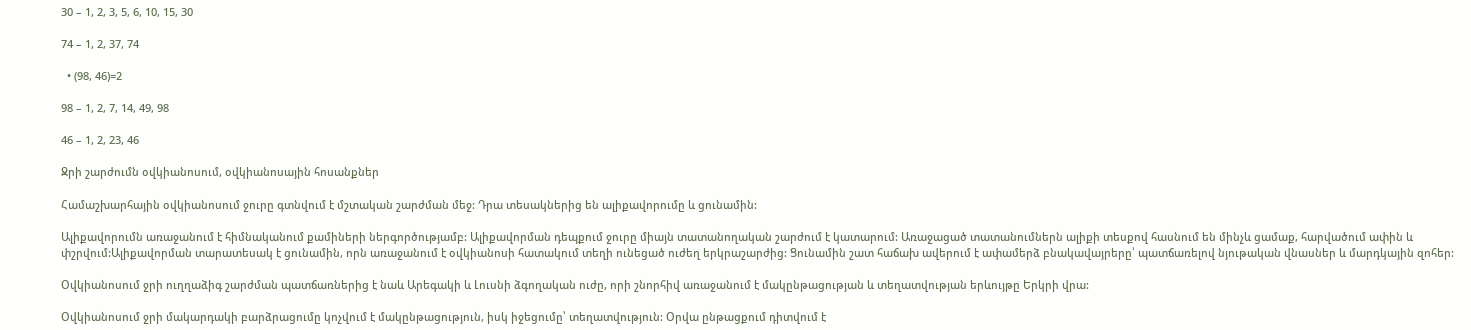30 – 1, 2, 3, 5, 6, 10, 15, 30

74 – 1, 2, 37, 74

  • (98, 46)=2

98 – 1, 2, 7, 14, 49, 98

46 – 1, 2, 23, 46

Ջրի շարժումն օվկիանոսում, օվկիանոսային հոսանքներ

Համաշխարհային օվկիանոսում ջուրը գտնվում է մշտական շարժման մեջ: Դրա տեսակներից են ալիքավորումը և ցունամին:

Ալիքավորումն առաջանում է հիմնականում քամիների ներգործությամբ: Ալիքավորման դեպքում ջուրը միայն տատանողական շարժում է կատարում: Առաջացած տատանումներն ալիքի տեսքով հասնում են մինչև ցամաք, հարվածում ափին և փշրվում:Ալիքավորման տարատեսակ է ցունամին, որն առաջանում է օվկիանոսի հատակում տեղի ունեցած ուժեղ երկրաշարժից: Ցունամին շատ հաճախ ավերում է ափամերձ բնակավայրերը՝ պատճառելով նյութական վնասներ և մարդկային զոհեր:

Օվկիանոսում ջրի ուղղաձիգ շարժման պատճառներից է նաև Արեգակի և Լուսնի ձգողական ուժը, որի շնորհիվ առաջանում է մակընթացության և տեղատվության երևույթը Երկրի վրա:

Օվկիանոսում ջրի մակարդակի բարձրացումը կոչվում է մակընթացություն, իսկ իջեցումը՝ տեղատվություն: Օրվա ընթացքում դիտվում է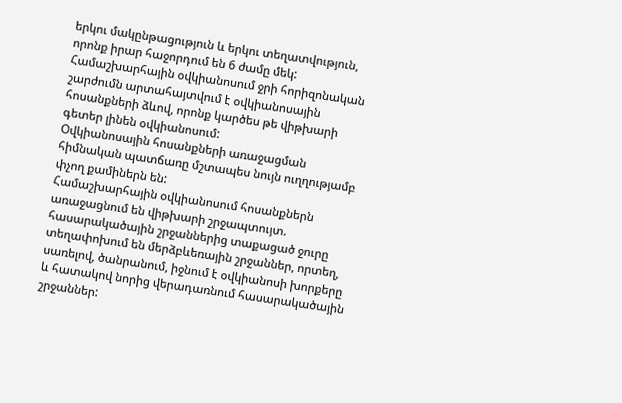երկու մակընթացություն և երկու տեղատվություն, որոնք իրար հաջորդում են 6 ժամը մեկ:
Համաշխարհային օվկիանոսում ջրի հորիզոնական շարժումն արտահայտվում է օվկիանոսային հոսանքների ձևով, որոնք կարծես թե վիթխարի գետեր լինեն օվկիանոսում:
Օվկիանոսային հոսանքների առաջացման հիմնական պատճառը մշտապես նույն ուղղությամբ փչող քամիներն են:
Համաշխարհային օվկիանոսում հոսանքներն առաջացնում են վիթխարի շրջապտույտ. հասարակածային շրջաններից տաքացած ջուրը տեղափոխում են մերձբևեռային շրջաններ, որտեղ, սառելով, ծանրանում, իջնում է օվկիանոսի խորքերը և հատակով նորից վերադառնում հասարակածային շրջաններ: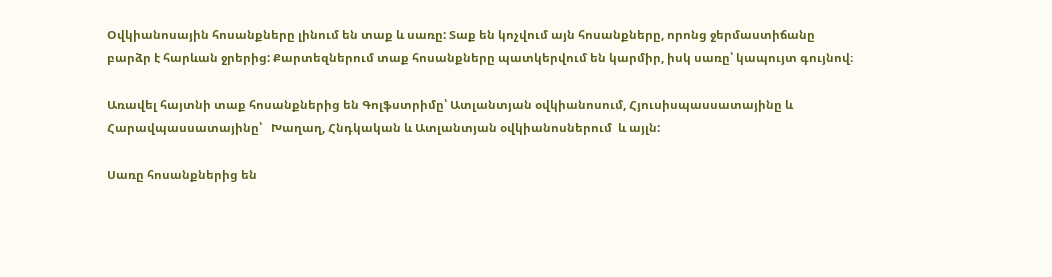Օվկիանոսային հոսանքները լինում են տաք և սառը: Տաք են կոչվում այն հոսանքները, որոնց ջերմաստիճանը բարձր է հարևան ջրերից: Քարտեզներում տաք հոսանքները պատկերվում են կարմիր, իսկ սառը՝ կապույտ գույնով։

Առավել հայտնի տաք հոսանքներից են Գոլֆստրիմը՝ Ատլանտյան օվկիանոսում, Հյուսիսպասսատայինը և Հարավպասսատայինը՝   Խաղաղ, Հնդկական և Ատլանտյան օվկիանոսներում  և այլն:

Սառը հոսանքներից են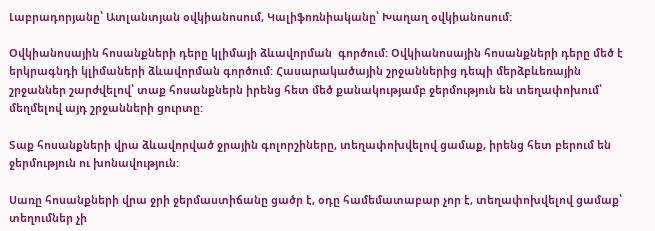Լաբրադորյանը՝ Ատլանտյան օվկիանոսում, Կալիֆոռնիականը՝ Խաղաղ օվկիանոսում:

Օվկիանոսային հոսանքների դերը կլիմայի ձևավորման  գործում: Օվկիանոսային հոսանքների դերը մեծ է երկրագնդի կլիմաների ձևավորման գործում: Հասարակածային շրջաններից դեպի մերձբևեռային շրջաններ շարժվելով՝ տաք հոսանքներն իրենց հետ մեծ քանակությամբ ջերմություն են տեղափոխում՝ մեղմելով այդ շրջանների ցուրտը:

Տաք հոսանքների վրա ձևավորված ջրային գոլորշիները, տեղափոխվելով ցամաք, իրենց հետ բերում են ջերմություն ու խոնավություն:

Սառը հոսանքների վրա ջրի ջերմաստիճանը ցածր է, օդը համեմատաբար չոր է, տեղափոխվելով ցամաք՝ տեղումներ չի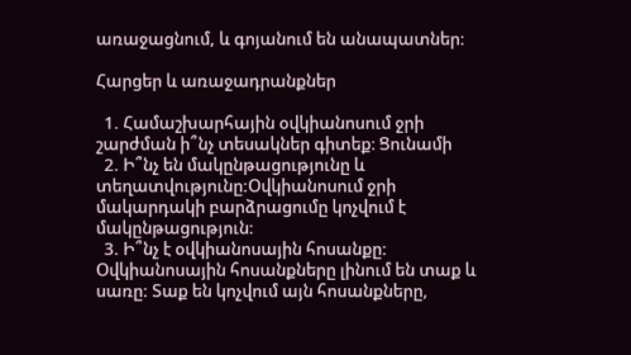առաջացնում, և գոյանում են անապատներ:

Հարցեր և առաջադրանքներ

  1. Համաշխարհային օվկիանոսում ջրի շարժման ի՞նչ տեսակներ գիտեք։ Ցունամի
  2. Ի՞նչ են մակընթացությունը և տեղատվությունը:Օվկիանոսում ջրի մակարդակի բարձրացումը կոչվում է մակընթացություն։
  3. Ի՞նչ է օվկիանոսային հոսանքը: Օվկիանոսային հոսանքները լինում են տաք և սառը: Տաք են կոչվում այն հոսանքները,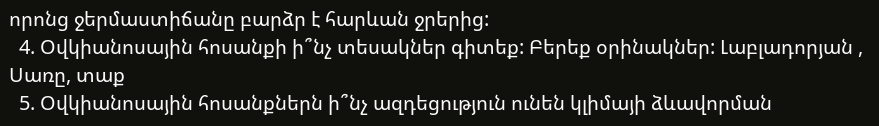որոնց ջերմաստիճանը բարձր է հարևան ջրերից:
  4. Օվկիանոսային հոսանքի ի՞նչ տեսակներ գիտեք: Բերեք օրինակներ: Լաբլադորյան , Սառը, տաք
  5. Օվկիանոսային հոսանքներն ի՞նչ ազդեցություն ունեն կլիմայի ձևավորման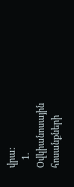վրա:
    1. Օվկիանոսային հոսանքների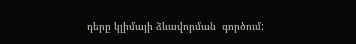դերը կլիմայի ձևավորման  գործում: